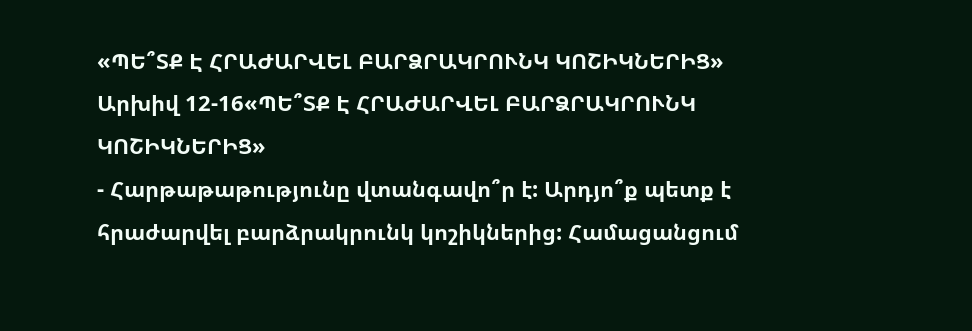«ՊԵ՞ՏՔ Է ՀՐԱԺԱՐՎԵԼ ԲԱՐՁՐԱԿՐՈՒՆԿ ԿՈՇԻԿՆԵՐԻՑ»
Արխիվ 12-16«ՊԵ՞ՏՔ Է ՀՐԱԺԱՐՎԵԼ ԲԱՐՁՐԱԿՐՈՒՆԿ ԿՈՇԻԿՆԵՐԻՑ»
- Հարթաթաթությունը վտանգավո՞ր է: Արդյո՞ք պետք է հրաժարվել բարձրակրունկ կոշիկներից: Համացանցում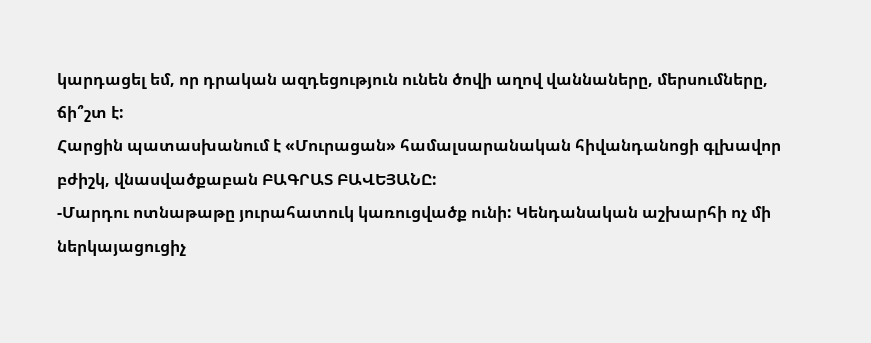կարդացել եմ, որ դրական ազդեցություն ունեն ծովի աղով վաննաները, մերսումները, ճի՞շտ է:
Հարցին պատասխանում է «Մուրացան» համալսարանական հիվանդանոցի գլխավոր բժիշկ, վնասվածքաբան ԲԱԳՐԱՏ ԲԱՎԵՅԱՆԸ:
-Մարդու ոտնաթաթը յուրահատուկ կառուցվածք ունի: Կենդանական աշխարհի ոչ մի ներկայացուցիչ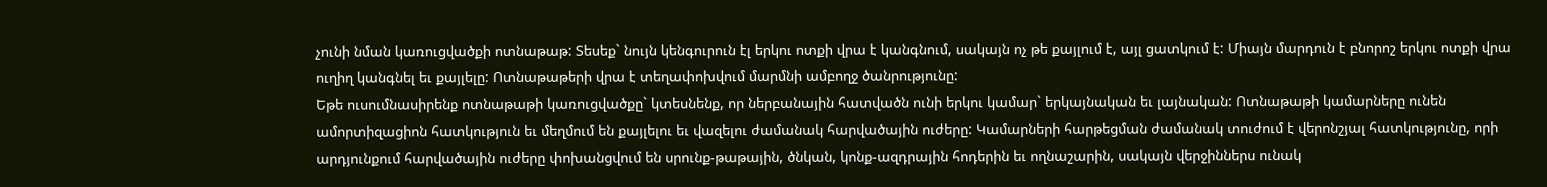չունի նման կառուցվածքի ոտնաթաթ: Տեսեք` նույն կենգուրուն էլ երկու ոտքի վրա է կանգնում, սակայն ոչ թե քայլում է, այլ ցատկում է: Միայն մարդուն է բնորոշ երկու ոտքի վրա ուղիղ կանգնել եւ քայլելը: Ոտնաթաթերի վրա է տեղափոխվում մարմնի ամբողջ ծանրությունը:
Եթե ուսումնասիրենք ոտնաթաթի կառուցվածքը` կտեսնենք, որ ներբանային հատվածն ունի երկու կամար` երկայնական եւ լայնական: Ոտնաթաթի կամարները ունեն ամորտիզացիոն հատկություն եւ մեղմում են քայլելու եւ վազելու ժամանակ հարվածային ուժերը: Կամարների հարթեցման ժամանակ տուժում է վերոնշյալ հատկությունը, որի արդյունքում հարվածային ուժերը փոխանցվում են սրունք-թաթային, ծնկան, կոնք-ազդրային հոդերին եւ ողնաշարին, սակայն վերջիններս ունակ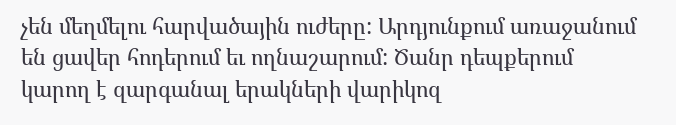չեն մեղմելու հարվածային ուժերը: Արդյունքում առաջանում են ցավեր հոդերում եւ ողնաշարում: Ծանր դեպքերում կարող է զարգանալ երակների վարիկոզ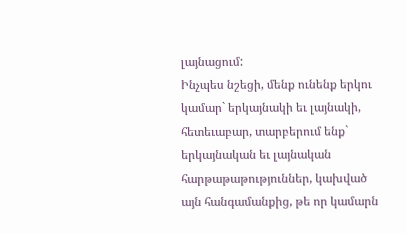լայնացում:
Ինչպես նշեցի, մենք ունենք երկու կամար` երկայնակի եւ լայնակի, հետեւաբար, տարբերում ենք` երկայնական եւ լայնական հարթաթաթություններ, կախված այն հանգամանքից, թե որ կամարն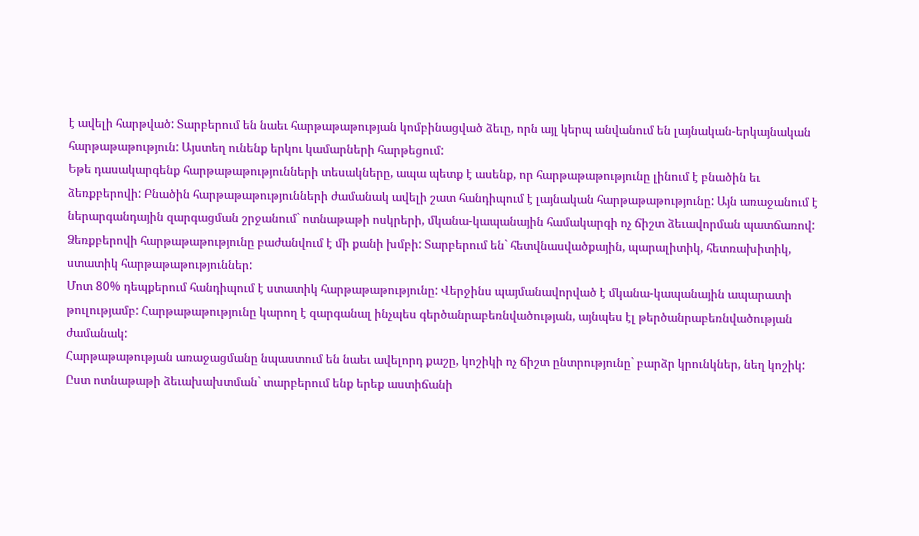է ավելի հարթված: Տարբերում են նաեւ հարթաթաթության կոմբինացված ձեւը, որն այլ կերպ անվանում են լայնական-երկայնական հարթաթաթություն: Այստեղ ունենք երկու կամարների հարթեցում:
Եթե դասակարգենք հարթաթաթությունների տեսակները, ապա պետք է ասենք, որ հարթաթաթությունը լինում է բնածին եւ ձեռքբերովի: Բնածին հարթաթաթությունների ժամանակ ավելի շատ հանդիպում է լայնական հարթաթաթությունը: Այն առաջանում է ներարգանդային զարգացման շրջանում` ոտնաթաթի ոսկրերի, մկանա-կապանային համակարգի ոչ ճիշտ ձեւավորման պատճառով:
Ձեռքբերովի հարթաթաթությունը բաժանվում է մի քանի խմբի: Տարբերում են` հետվնասվածքային, պարալիտիկ, հետռախիտիկ, ստատիկ հարթաթաթություններ:
Մոտ 80% դեպքերում հանդիպում է ստատիկ հարթաթաթությունը: Վերջինս պայմանավորված է մկանա-կապանային ապարատի թուլությամբ: Հարթաթաթությունը կարող է զարգանալ ինչպես գերծանրաբեռնվածության, այնպես էլ թերծանրաբեռնվածության ժամանակ:
Հարթաթաթության առաջացմանը նպաստում են նաեւ ավելորդ քաշը, կոշիկի ոչ ճիշտ ընտրությունը` բարձր կրունկներ, նեղ կոշիկ:
Ըստ ոտնաթաթի ձեւախախտման` տարբերում ենք երեք աստիճանի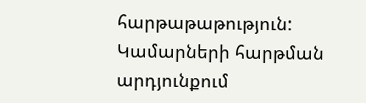հարթաթաթություն:
Կամարների հարթման արդյունքում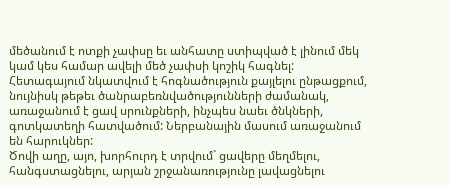մեծանում է ոտքի չափսը եւ անհատը ստիպված է լինում մեկ կամ կես համար ավելի մեծ չափսի կոշիկ հագնել: Հետագայում նկատվում է հոգնածություն քայլելու ընթացքում, նույնիսկ թեթեւ ծանրաբեռնվածությունների ժամանակ, առաջանում է ցավ սրունքների, ինչպես նաեւ ծնկների, գոտկատեղի հատվածում: Ներբանային մասում առաջանում են հարուկներ:
Ծովի աղը, այո, խորհուրդ է տրվում` ցավերը մեղմելու, հանգստացնելու, արյան շրջանառությունը լավացնելու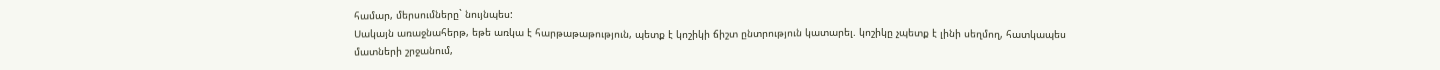համար, մերսումները` նույնպես:
Սակայն առաջնահերթ, եթե առկա է հարթաթաթություն, պետք է կոշիկի ճիշտ ընտրություն կատարել. կոշիկը չպետք է լինի սեղմող, հատկապես մատների շրջանում,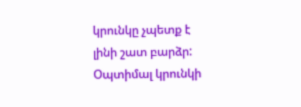կրունկը չպետք է լինի շատ բարձր: Օպտիմալ կրունկի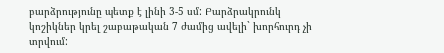բարձրությունը պետք է լինի 3-5 սմ: Բարձրակրունկ կոշիկներ կրել շաբաթական 7 ժամից ավելի` խորհուրդ չի տրվում: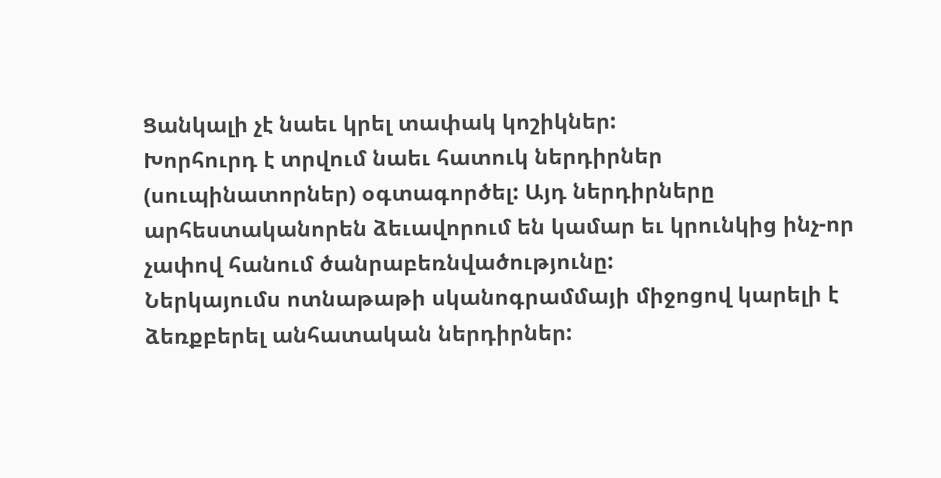Ցանկալի չէ նաեւ կրել տափակ կոշիկներ:
Խորհուրդ է տրվում նաեւ հատուկ ներդիրներ (սուպինատորներ) օգտագործել: Այդ ներդիրները արհեստականորեն ձեւավորում են կամար եւ կրունկից ինչ-որ չափով հանում ծանրաբեռնվածությունը:
Ներկայումս ոտնաթաթի սկանոգրամմայի միջոցով կարելի է ձեռքբերել անհատական ներդիրներ: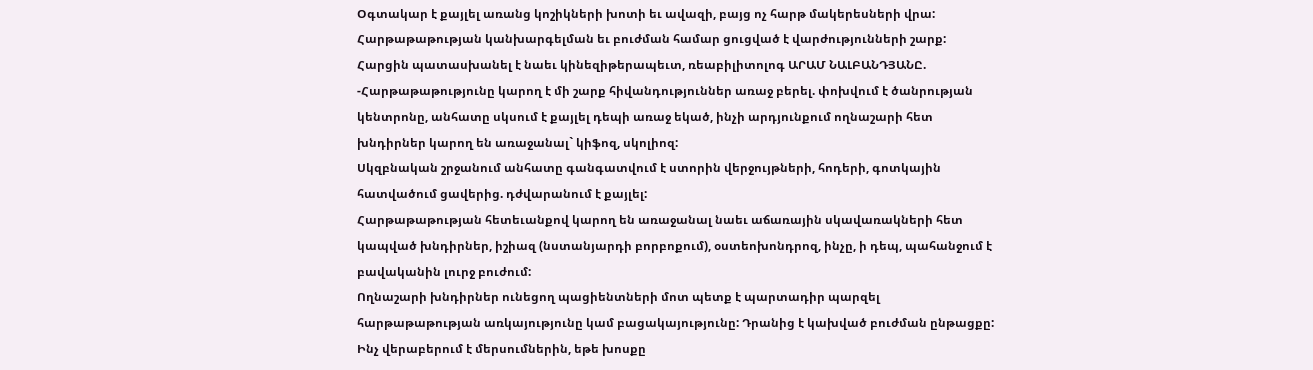Օգտակար է քայլել առանց կոշիկների խոտի եւ ավազի, բայց ոչ հարթ մակերեսների վրա: Հարթաթաթության կանխարգելման եւ բուժման համար ցուցված է վարժությունների շարք:
Հարցին պատասխանել է նաեւ կինեզիթերապեւտ, ռեաբիլիտոլոգ ԱՐԱՄ ՆԱԼԲԱՆԴՅԱՆԸ.
-Հարթաթաթությունը կարող է մի շարք հիվանդություններ առաջ բերել. փոխվում է ծանրության կենտրոնը, անհատը սկսում է քայլել դեպի առաջ եկած, ինչի արդյունքում ողնաշարի հետ խնդիրներ կարող են առաջանալ` կիֆոզ, սկոլիոզ:
Սկզբնական շրջանում անհատը գանգատվում է ստորին վերջույթների, հոդերի, գոտկային հատվածում ցավերից. դժվարանում է քայլել:
Հարթաթաթության հետեւանքով կարող են առաջանալ նաեւ աճառային սկավառակների հետ կապված խնդիրներ, իշիազ (նստանյարդի բորբոքում), օստեոխոնդրոզ, ինչը, ի դեպ, պահանջում է բավականին լուրջ բուժում:
Ողնաշարի խնդիրներ ունեցող պացիենտների մոտ պետք է պարտադիր պարզել հարթաթաթության առկայությունը կամ բացակայությունը: Դրանից է կախված բուժման ընթացքը:
Ինչ վերաբերում է մերսումներին, եթե խոսքը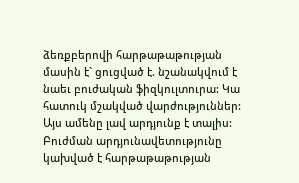ձեռքբերովի հարթաթաթության մասին է` ցուցված է. նշանակվում է նաեւ բուժական ֆիզկուլտուրա: Կա հատուկ մշակված վարժություններ: Այս ամենը լավ արդյունք է տալիս: Բուժման արդյունավետությունը կախված է հարթաթաթության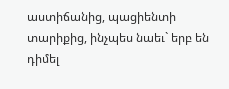աստիճանից, պացիենտի տարիքից, ինչպես նաեւ` երբ են դիմել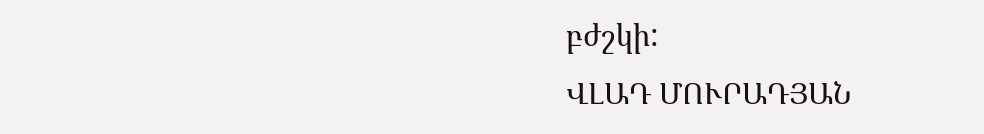բժշկի:
ՎԼԱԴ ՄՈՒՐԱԴՅԱՆ